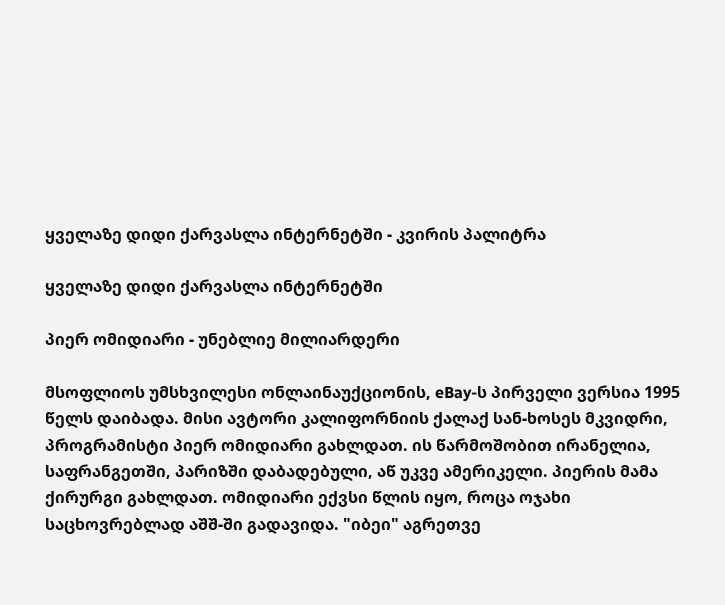ყველაზე დიდი ქარვასლა ინტერნეტში - კვირის პალიტრა

ყველაზე დიდი ქარვასლა ინტერნეტში

პიერ ომიდიარი - უნებლიე მილიარდერი

მსოფლიოს უმსხვილესი ონლაინაუქციონის, eBay-ს პირველი ვერსია 1995 წელს დაიბადა. მისი ავტორი კალიფორნიის ქალაქ სან-ხოსეს მკვიდრი, პროგრამისტი პიერ ომიდიარი გახლდათ. ის წარმოშობით ირანელია, საფრანგეთში, პარიზში დაბადებული, აწ უკვე ამერიკელი. პიერის მამა ქირურგი გახლდათ. ომიდიარი ექვსი წლის იყო, როცა ოჯახი საცხოვრებლად აშშ-ში გადავიდა. "იბეი" აგრეთვე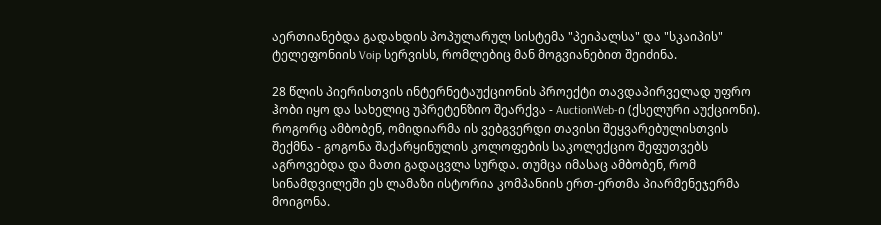აერთიანებდა გადახდის პოპულარულ სისტემა "პეიპალსა" და "სკაიპის" ტელეფონიის Voip სერვისს, რომლებიც მან მოგვიანებით შეიძინა.

28 წლის პიერისთვის ინტერნეტაუქციონის პროექტი თავდაპირველად უფრო ჰობი იყო და სახელიც უპრეტენზიო შეარქვა - AuctionWeb-ი (ქსელური აუქციონი). როგორც ამბობენ, ომიდიარმა ის ვებგვერდი თავისი შეყვარებულისთვის შექმნა - გოგონა შაქარყინულის კოლოფების საკოლექციო შეფუთვებს აგროვებდა და მათი გადაცვლა სურდა. თუმცა იმასაც ამბობენ, რომ სინამდვილეში ეს ლამაზი ისტორია კომპანიის ერთ-ერთმა პიარმენეჯერმა მოიგონა.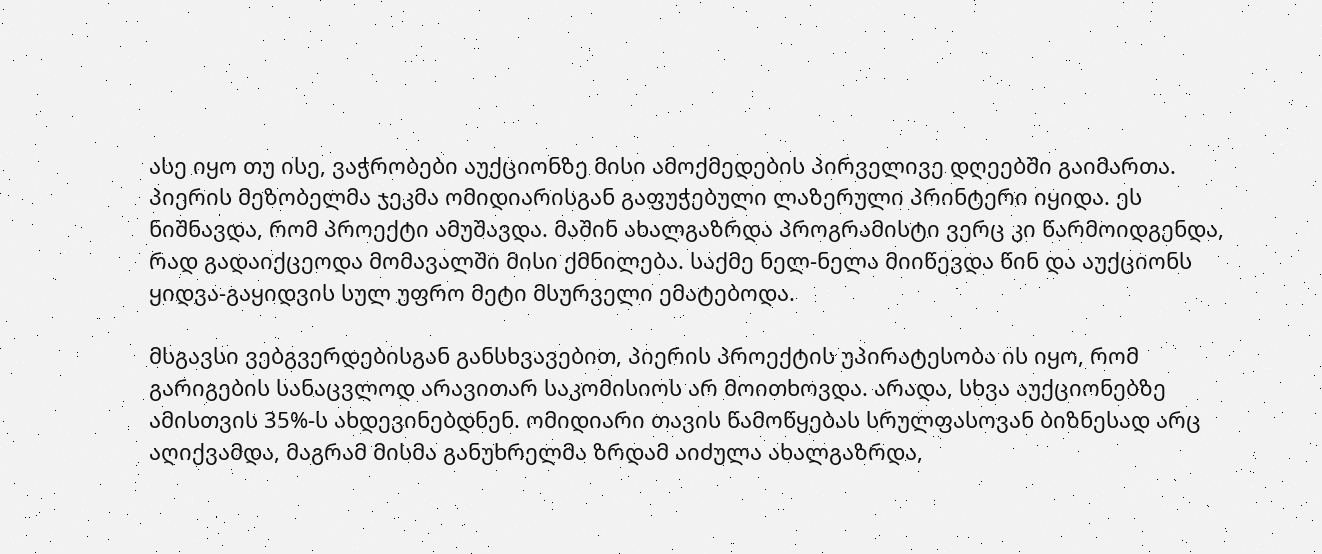ასე იყო თუ ისე, ვაჭრობები აუქციონზე მისი ამოქმედების პირველივე დღეებში გაიმართა. პიერის მეზობელმა ჯეკმა ომიდიარისგან გაფუჭებული ლაზერული პრინტერი იყიდა. ეს ნიშნავდა, რომ პროექტი ამუშავდა. მაშინ ახალგაზრდა პროგრამისტი ვერც კი წარმოიდგენდა, რად გადაიქცეოდა მომავალში მისი ქმნილება. საქმე ნელ-ნელა მიიწევდა წინ და აუქციონს ყიდვა-გაყიდვის სულ უფრო მეტი მსურველი ემატებოდა.

მსგავსი ვებგვერდებისგან განსხვავებით, პიერის პროექტის უპირატესობა ის იყო, რომ გარიგების სანაცვლოდ არავითარ საკომისიოს არ მოითხოვდა. არადა, სხვა აუქციონებზე ამისთვის 35%-ს ახდევინებდნენ. ომიდიარი თავის წამოწყებას სრულფასოვან ბიზნესად არც აღიქვამდა, მაგრამ მისმა განუხრელმა ზრდამ აიძულა ახალგაზრდა,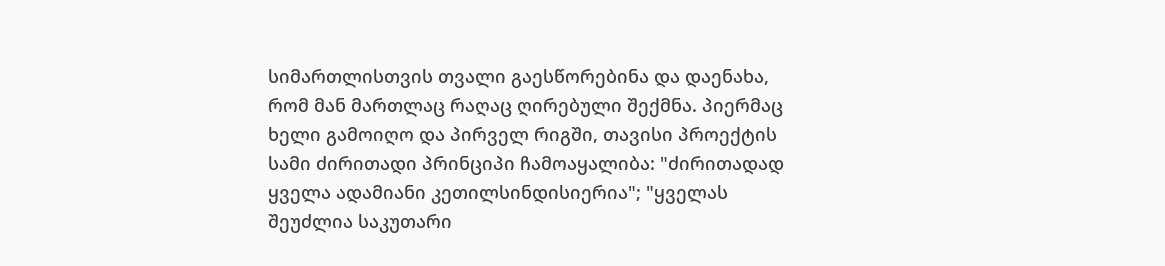სიმართლისთვის თვალი გაესწორებინა და დაენახა, რომ მან მართლაც რაღაც ღირებული შექმნა. პიერმაც ხელი გამოიღო და პირველ რიგში, თავისი პროექტის სამი ძირითადი პრინციპი ჩამოაყალიბა: "ძირითადად ყველა ადამიანი კეთილსინდისიერია"; "ყველას შეუძლია საკუთარი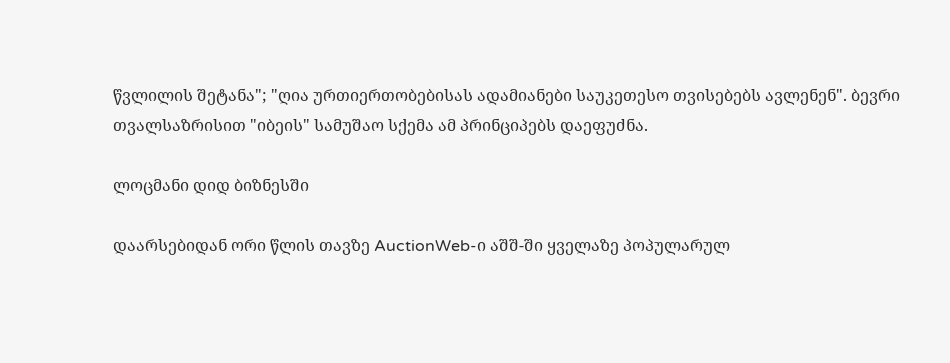წვლილის შეტანა"; "ღია ურთიერთობებისას ადამიანები საუკეთესო თვისებებს ავლენენ". ბევრი თვალსაზრისით "იბეის" სამუშაო სქემა ამ პრინციპებს დაეფუძნა.

ლოცმანი დიდ ბიზნესში

დაარსებიდან ორი წლის თავზე AuctionWeb-ი აშშ-ში ყველაზე პოპულარულ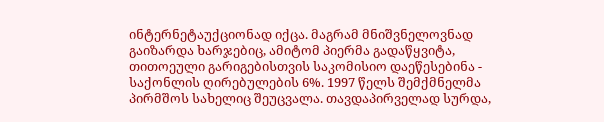ინტერნეტაუქციონად იქცა. მაგრამ მნიშვნელოვნად გაიზარდა ხარჯებიც, ამიტომ პიერმა გადაწყვიტა, თითოეული გარიგებისთვის საკომისიო დაეწესებინა - საქონლის ღირებულების 6%. 1997 წელს შემქმნელმა პირმშოს სახელიც შეუცვალა. თავდაპირველად სურდა,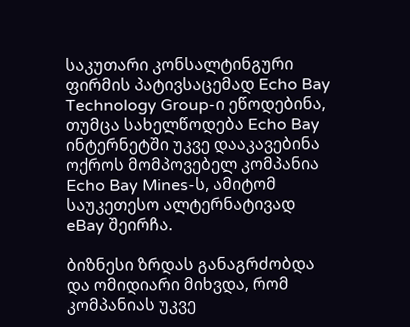საკუთარი კონსალტინგური ფირმის პატივსაცემად Echo Bay Technology Group-ი ეწოდებინა, თუმცა სახელწოდება Echo Bay ინტერნეტში უკვე დააკავებინა ოქროს მომპოვებელ კომპანია Echo Bay Mines-ს, ამიტომ საუკეთესო ალტერნატივად eBay შეირჩა.

ბიზნესი ზრდას განაგრძობდა და ომიდიარი მიხვდა, რომ კომპანიას უკვე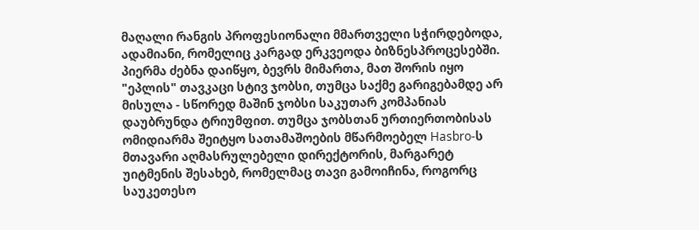მაღალი რანგის პროფესიონალი მმართველი სჭირდებოდა, ადამიანი, რომელიც კარგად ერკვეოდა ბიზნესპროცესებში. პიერმა ძებნა დაიწყო, ბევრს მიმართა, მათ შორის იყო "ეპლის" თავკაცი სტივ ჯობსი, თუმცა საქმე გარიგებამდე არ მისულა - სწორედ მაშინ ჯობსი საკუთარ კომპანიას დაუბრუნდა ტრიუმფით. თუმცა ჯობსთან ურთიერთობისას ომიდიარმა შეიტყო სათამაშოების მწარმოებელ Hasbro-ს მთავარი აღმასრულებელი დირექტორის, მარგარეტ უიტმენის შესახებ, რომელმაც თავი გამოიჩინა, როგორც საუკეთესო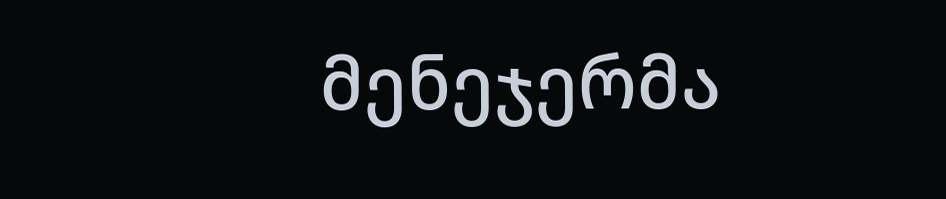მენეჯერმა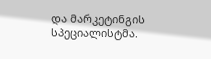და მარკეტინგის სპეციალისტმა.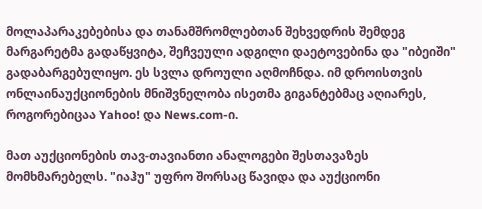მოლაპარაკებებისა და თანამშრომლებთან შეხვედრის შემდეგ მარგარეტმა გადაწყვიტა, შეჩვეული ადგილი დაეტოვებინა და "იბეიში" გადაბარგებულიყო. ეს სვლა დროული აღმოჩნდა. იმ დროისთვის ონლაინაუქციონების მნიშვნელობა ისეთმა გიგანტებმაც აღიარეს, როგორებიცაა Yahoo! და News.com-ი.

მათ აუქციონების თავ-თავიანთი ანალოგები შესთავაზეს მომხმარებელს. "იაჰუ" უფრო შორსაც წავიდა და აუქციონი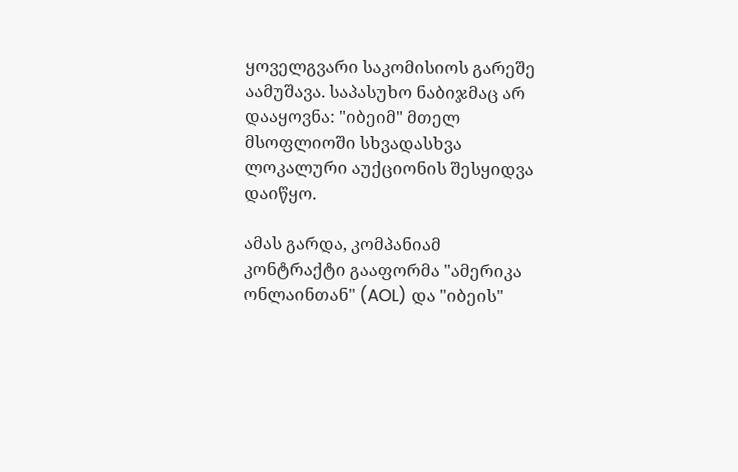ყოველგვარი საკომისიოს გარეშე აამუშავა. საპასუხო ნაბიჯმაც არ დააყოვნა: "იბეიმ" მთელ მსოფლიოში სხვადასხვა ლოკალური აუქციონის შესყიდვა დაიწყო.

ამას გარდა, კომპანიამ კონტრაქტი გააფორმა "ამერიკა ონლაინთან" (AOL) და "იბეის"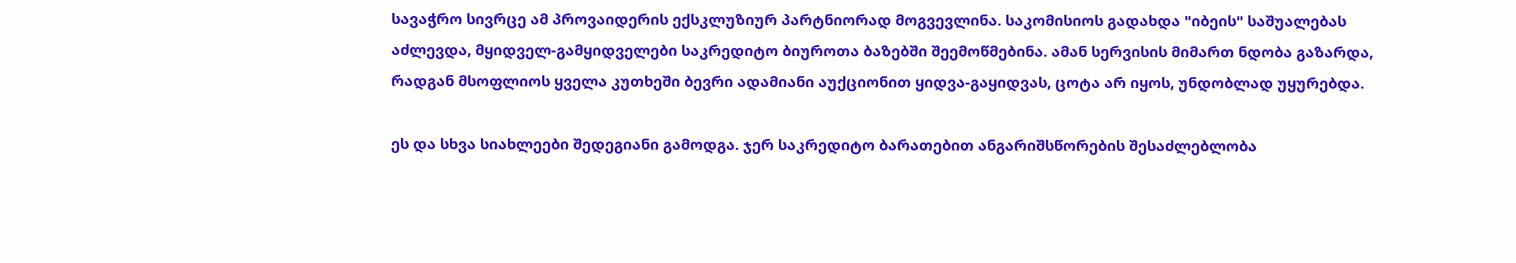სავაჭრო სივრცე ამ პროვაიდერის ექსკლუზიურ პარტნიორად მოგვევლინა. საკომისიოს გადახდა "იბეის" საშუალებას აძლევდა, მყიდველ-გამყიდველები საკრედიტო ბიუროთა ბაზებში შეემოწმებინა. ამან სერვისის მიმართ ნდობა გაზარდა, რადგან მსოფლიოს ყველა კუთხეში ბევრი ადამიანი აუქციონით ყიდვა-გაყიდვას, ცოტა არ იყოს, უნდობლად უყურებდა.

ეს და სხვა სიახლეები შედეგიანი გამოდგა. ჯერ საკრედიტო ბარათებით ანგარიშსწორების შესაძლებლობა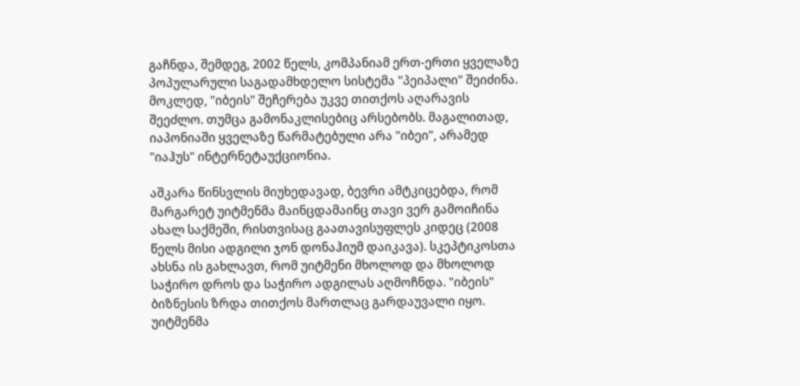გაჩნდა, შემდეგ, 2002 წელს, კომპანიამ ერთ-ერთი ყველაზე პოპულარული საგადამხდელო სისტემა "პეიპალი" შეიძინა. მოკლედ, "იბეის" შეჩერება უკვე თითქოს აღარავის შეეძლო. თუმცა გამონაკლისებიც არსებობს. მაგალითად, იაპონიაში ყველაზე წარმატებული არა "იბეი", არამედ "იაჰუს" ინტერნეტაუქციონია.

აშკარა წინსვლის მიუხედავად, ბევრი ამტკიცებდა, რომ მარგარეტ უიტმენმა მაინცდამაინც თავი ვერ გამოიჩინა ახალ საქმეში, რისთვისაც გაათავისუფლეს კიდეც (2008 წელს მისი ადგილი ჯონ დონაჰიუმ დაიკავა). სკეპტიკოსთა ახსნა ის გახლავთ, რომ უიტმენი მხოლოდ და მხოლოდ საჭირო დროს და საჭირო ადგილას აღმოჩნდა. "იბეის" ბიზნესის ზრდა თითქოს მართლაც გარდაუვალი იყო. უიტმენმა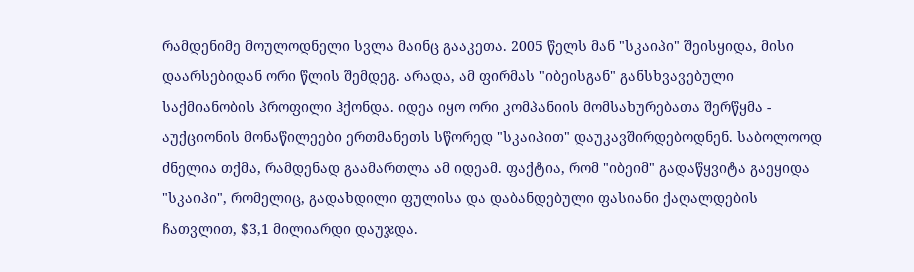რამდენიმე მოულოდნელი სვლა მაინც გააკეთა. 2005 წელს მან "სკაიპი" შეისყიდა, მისი დაარსებიდან ორი წლის შემდეგ. არადა, ამ ფირმას "იბეისგან" განსხვავებული საქმიანობის პროფილი ჰქონდა. იდეა იყო ორი კომპანიის მომსახურებათა შერწყმა - აუქციონის მონაწილეები ერთმანეთს სწორედ "სკაიპით" დაუკავშირდებოდნენ. საბოლოოდ ძნელია თქმა, რამდენად გაამართლა ამ იდეამ. ფაქტია, რომ "იბეიმ" გადაწყვიტა გაეყიდა "სკაიპი", რომელიც, გადახდილი ფულისა და დაბანდებული ფასიანი ქაღალდების ჩათვლით, $3,1 მილიარდი დაუჯდა.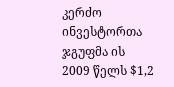კერძო ინვესტორთა ჯგუფმა ის 2009 წელს $1,2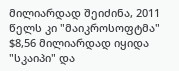მილიარდად შეიძინა, 2011 წელს კი "მაიკროსოფტმა" $8,56 მილიარდად იყიდა "სკაიპი" და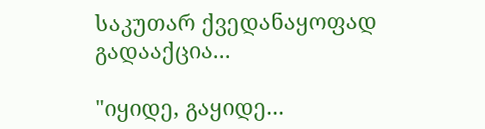საკუთარ ქვედანაყოფად გადააქცია...

"იყიდე, გაყიდე...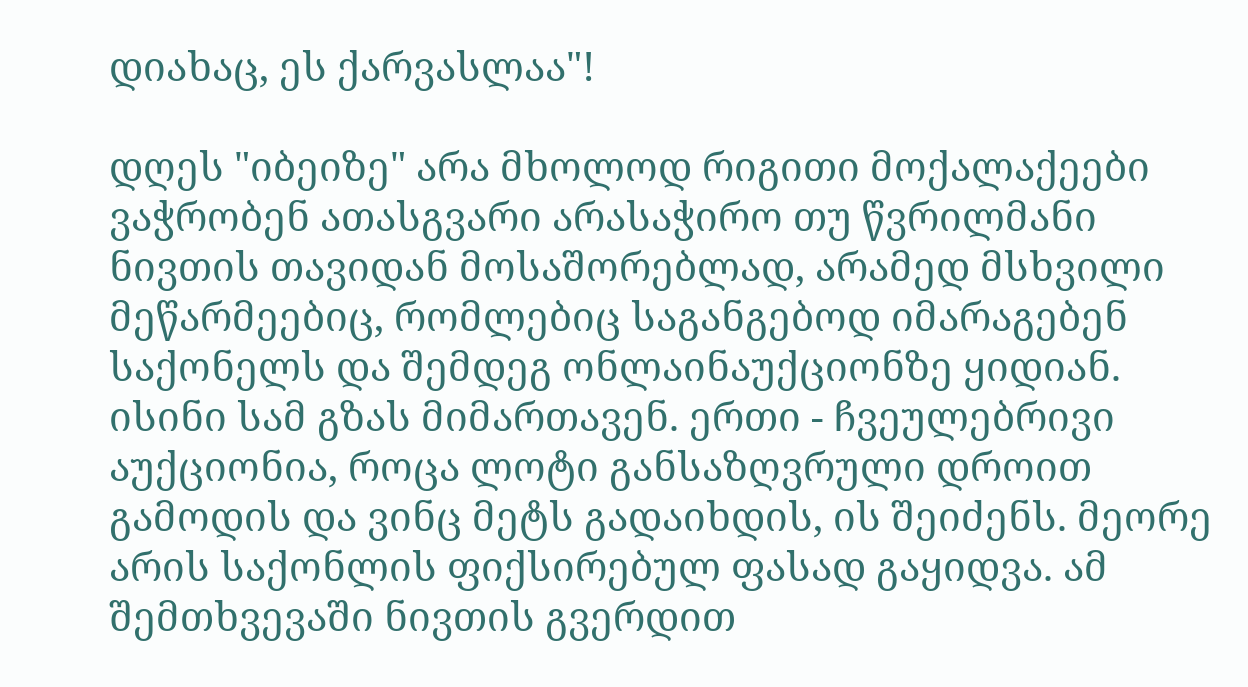დიახაც, ეს ქარვასლაა"!

დღეს "იბეიზე" არა მხოლოდ რიგითი მოქალაქეები ვაჭრობენ ათასგვარი არასაჭირო თუ წვრილმანი ნივთის თავიდან მოსაშორებლად, არამედ მსხვილი მეწარმეებიც, რომლებიც საგანგებოდ იმარაგებენ საქონელს და შემდეგ ონლაინაუქციონზე ყიდიან. ისინი სამ გზას მიმართავენ. ერთი - ჩვეულებრივი აუქციონია, როცა ლოტი განსაზღვრული დროით გამოდის და ვინც მეტს გადაიხდის, ის შეიძენს. მეორე არის საქონლის ფიქსირებულ ფასად გაყიდვა. ამ შემთხვევაში ნივთის გვერდით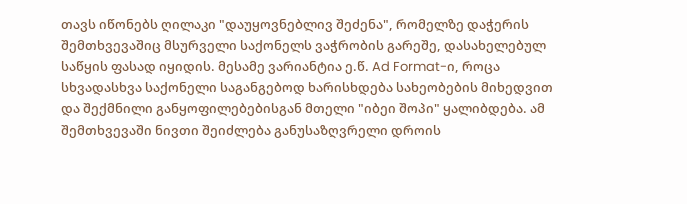თავს იწონებს ღილაკი "დაუყოვნებლივ შეძენა", რომელზე დაჭერის შემთხვევაშიც მსურველი საქონელს ვაჭრობის გარეშე, დასახელებულ საწყის ფასად იყიდის. მესამე ვარიანტია ე.წ. Ad Format-ი, როცა სხვადასხვა საქონელი საგანგებოდ ხარისხდება სახეობების მიხედვით და შექმნილი განყოფილებებისგან მთელი "იბეი შოპი" ყალიბდება. ამ შემთხვევაში ნივთი შეიძლება განუსაზღვრელი დროის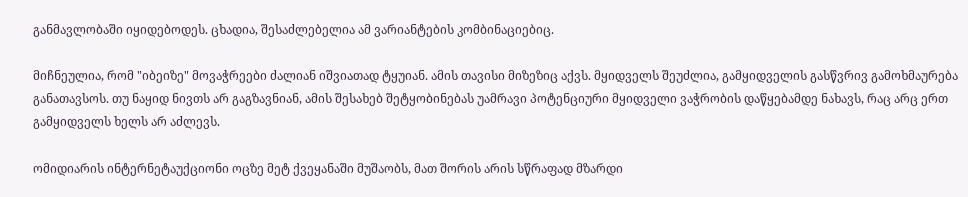განმავლობაში იყიდებოდეს. ცხადია, შესაძლებელია ამ ვარიანტების კომბინაციებიც.

მიჩნეულია, რომ "იბეიზე" მოვაჭრეები ძალიან იშვიათად ტყუიან. ამის თავისი მიზეზიც აქვს. მყიდველს შეუძლია, გამყიდველის გასწვრივ გამოხმაურება განათავსოს. თუ ნაყიდ ნივთს არ გაგზავნიან, ამის შესახებ შეტყობინებას უამრავი პოტენციური მყიდველი ვაჭრობის დაწყებამდე ნახავს, რაც არც ერთ გამყიდველს ხელს არ აძლევს.

ომიდიარის ინტერნეტაუქციონი ოცზე მეტ ქვეყანაში მუშაობს, მათ შორის არის სწრაფად მზარდი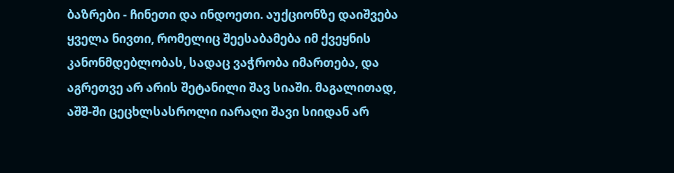ბაზრები - ჩინეთი და ინდოეთი. აუქციონზე დაიშვება ყველა ნივთი, რომელიც შეესაბამება იმ ქვეყნის კანონმდებლობას, სადაც ვაჭრობა იმართება, და აგრეთვე არ არის შეტანილი შავ სიაში. მაგალითად, აშშ-ში ცეცხლსასროლი იარაღი შავი სიიდან არ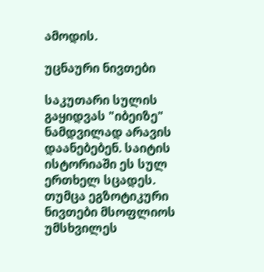ამოდის.

უცნაური ნივთები

საკუთარი სულის გაყიდვას "იბეიზე" ნამდვილად არავის დაანებებენ. საიტის ისტორიაში ეს სულ ერთხელ სცადეს. თუმცა ეგზოტიკური ნივთები მსოფლიოს უმსხვილეს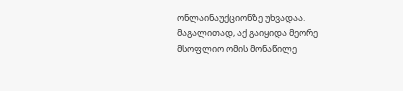ონლაინაუქციონზე უხვადაა. მაგალითად, აქ გაიყიდა მეორე მსოფლიო ომის მონაწილე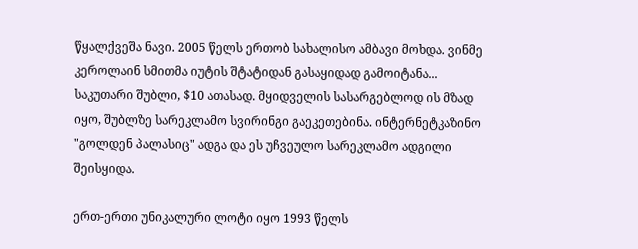წყალქვეშა ნავი. 2005 წელს ერთობ სახალისო ამბავი მოხდა. ვინმე კეროლაინ სმითმა იუტის შტატიდან გასაყიდად გამოიტანა... საკუთარი შუბლი, $10 ათასად. მყიდველის სასარგებლოდ ის მზად იყო, შუბლზე სარეკლამო სვირინგი გაეკეთებინა. ინტერნეტკაზინო "გოლდენ პალასიც" ადგა და ეს უჩვეულო სარეკლამო ადგილი შეისყიდა.

ერთ-ერთი უნიკალური ლოტი იყო 1993 წელს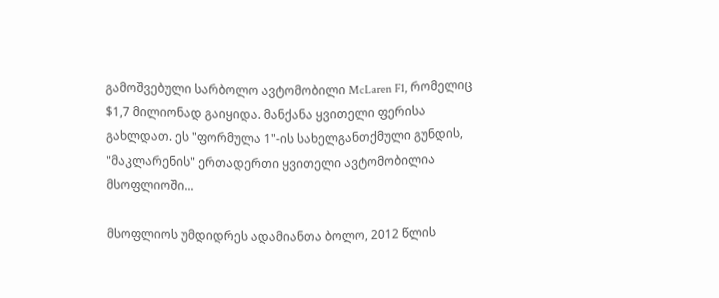გამოშვებული სარბოლო ავტომობილი McLaren F1, რომელიც $1,7 მილიონად გაიყიდა. მანქანა ყვითელი ფერისა გახლდათ. ეს "ფორმულა 1"-ის სახელგანთქმული გუნდის, "მაკლარენის" ერთადერთი ყვითელი ავტომობილია მსოფლიოში...

მსოფლიოს უმდიდრეს ადამიანთა ბოლო, 2012 წლის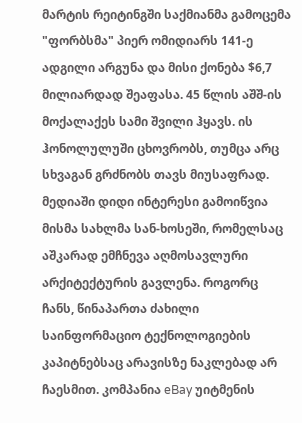მარტის რეიტინგში საქმიანმა გამოცემა "ფორბსმა" პიერ ომიდიარს 141-ე ადგილი არგუნა და მისი ქონება $6,7 მილიარდად შეაფასა. 45 წლის აშშ-ის მოქალაქეს სამი შვილი ჰყავს. ის ჰონოლულუში ცხოვრობს, თუმცა არც სხვაგან გრძნობს თავს მიუსაფრად. მედიაში დიდი ინტერესი გამოიწვია მისმა სახლმა სან-ხოსეში, რომელსაც აშკარად ემჩნევა აღმოსავლური არქიტექტურის გავლენა. როგორც ჩანს, წინაპართა ძახილი საინფორმაციო ტექნოლოგიების კაპიტნებსაც არავისზე ნაკლებად არ ჩაესმით. კომპანია eBay უიტმენის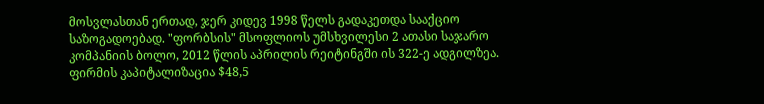მოსვლასთან ერთად, ჯერ კიდევ 1998 წელს გადაკეთდა სააქციო საზოგადოებად. "ფორბსის" მსოფლიოს უმსხვილესი 2 ათასი საჯარო კომპანიის ბოლო, 2012 წლის აპრილის რეიტინგში ის 322-ე ადგილზეა. ფირმის კაპიტალიზაცია $48,5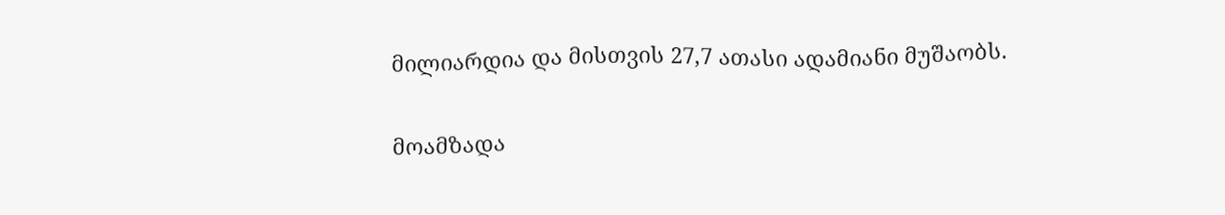მილიარდია და მისთვის 27,7 ათასი ადამიანი მუშაობს.

მოამზადა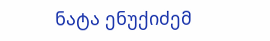ნატა ენუქიძემ